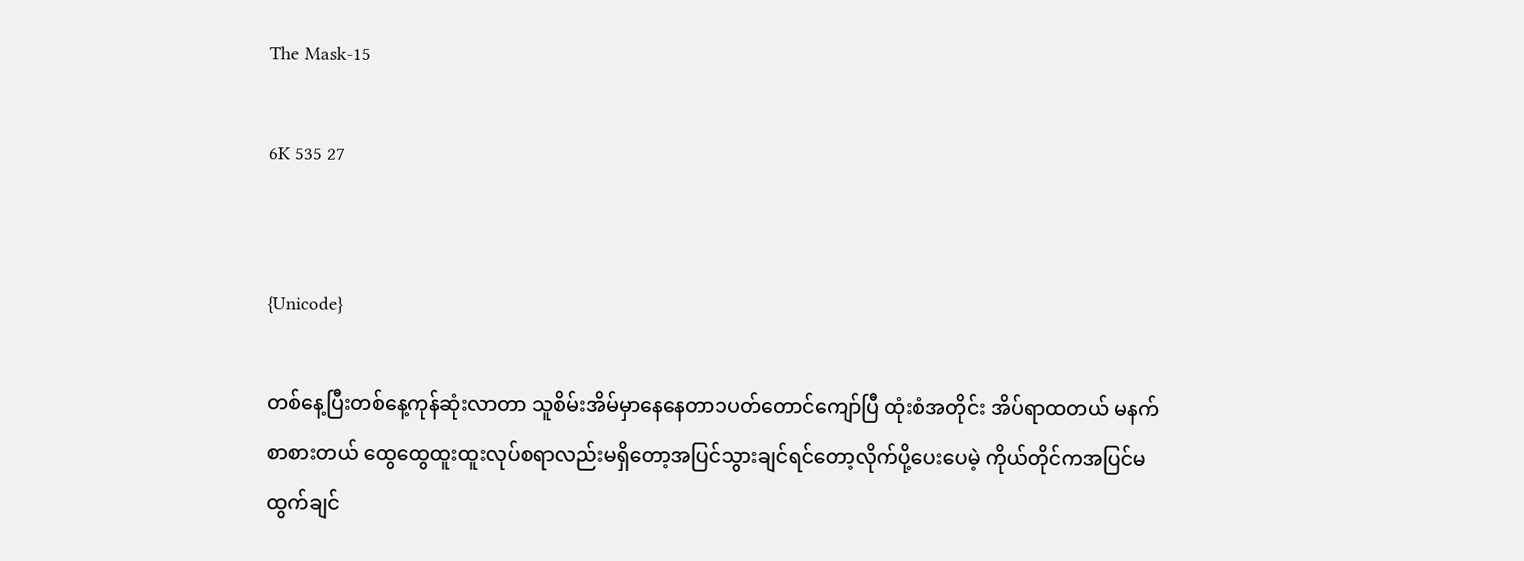The Mask-15

6K 535 27


{Unicode}

တစ်နေ့ပြီးတစ်နေ့ကုန်ဆုံးလာတာ သူစိမ်းအိမ်မှာနေနေတာ၁ပတ်တောင်ကျော်ပြီ ထုံးစံအတိုင်း အိပ်ရာထတယ် မနက်စာစားတယ် ထွေထွေထူးထူးလုပ်စရာလည်းမရှိတော့အပြင်သွားချင်ရင်တော့လိုက်ပို့ပေးပေမဲ့ ကိုယ်တိုင်ကအပြင်မထွက်ချင်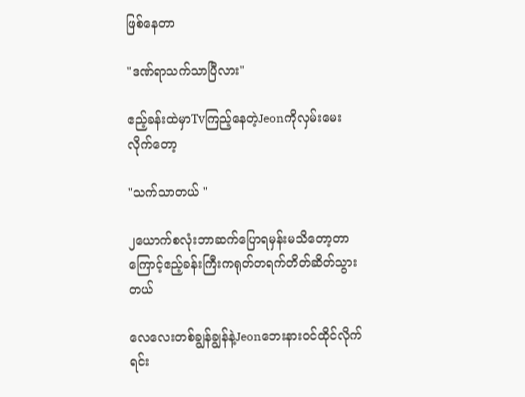ဖြစ်နေတာ

"ဒဏ်ရာသက်သာပြီလား"

ဧည့်ခန်းထဲမှာTvကြည့်နေတဲ့Jeonကိုလှမ်းမေးလိုက်တော့

"သက်သာတယ် "

၂ယောက်စလုံးဘာဆက်ပြောရမှန်းမသိတော့တာကြောင့်ဧည့်ခန်းကြီးကရုတ်တရက်တိတ်ဆိတ်သွားတယ်

လေလေးတစ်ချွန်ချွန်နဲ့Jeonဘေးနားဝင်ထိုင်လိုက်ရင်း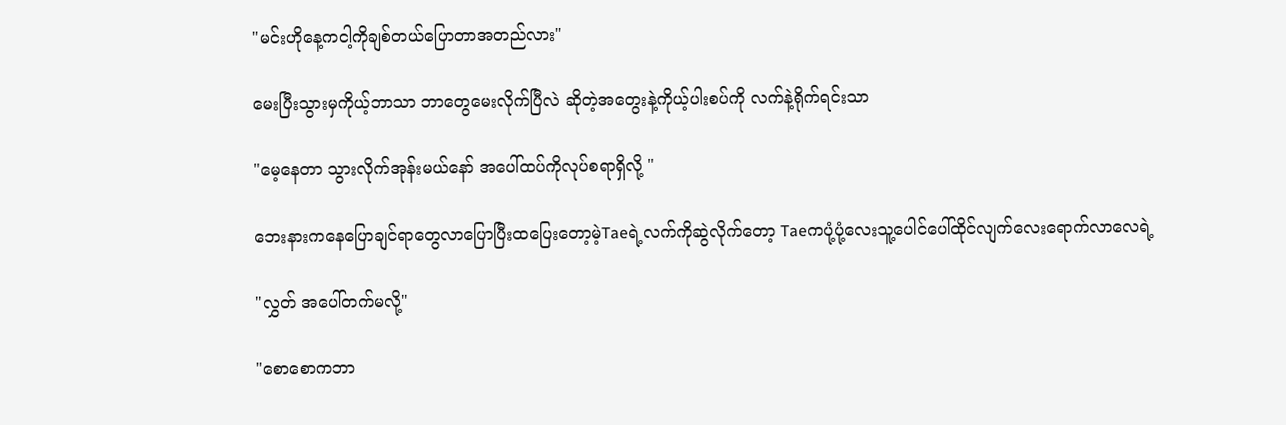"မင်းဟိုနေ့ကငါ့ကိုချစ်တယ်ပြောတာအတည်လား"

မေးပြီးသွားမှကိုယ့်ဘာသာ ဘာတွေမေးလိုက်ပြီလဲ ဆိုတဲ့အတွေးနဲ့ကိုယ့်ပါးစပ်ကို လက်နဲ့ရိုက်ရင်းသာ

"မေ့နေတာ သွားလိုက်အုန်းမယ်နော် အပေါ်ထပ်ကိုလုပ်စရာရှိလို့ "

ဘေးနားကနေပြောချင်ရာတွေလာပြောပြီးထပြေးတော့မဲ့Taeရဲ့လက်ကိုဆွဲလိုက်တော့ Taeကပုံ့ပုံ့လေးသူ့ပေါင်ပေါ်ထိုင်လျက်လေးရောက်လာလေရဲ့

"လွှတ် အပေါ်တက်မလို့"

"စောစောကဘာ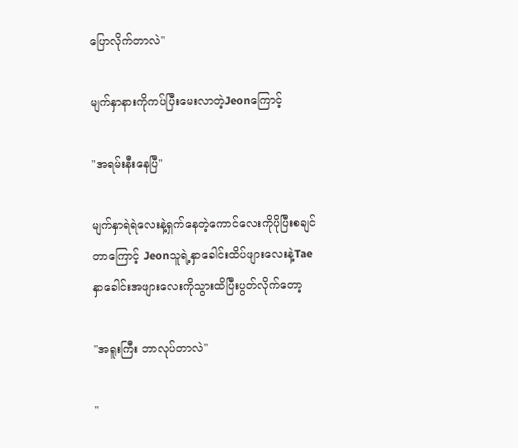ပြောလိုက်တာလဲ"

မျက်နှာနားကိုကပ်ပြီးမေးလာတဲ့Jeonကြောင့်

"အရမ်းနီးနေပြီ"

မျက်နှာရဲရဲလေးနဲ့ရှက်နေတဲ့ကောင်လေးကိုပိုပြီးစချင်
တာကြောင့် Jeonသူရဲ့နှာခေါင်းထိပ်ဖျားလေးနဲ့Tae
နှာခေါင်းအဖျားလေးကိုသွားထိပြီးပွတ်လိုက်တော့

"အရူးကြီး ဘာလုပ်တာလဲ"

"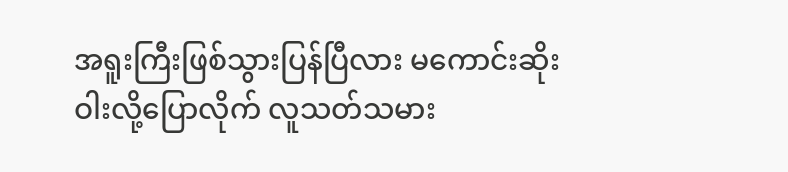အရူးကြီးဖြစ်သွားပြန်ပြီလား မကောင်းဆိုးဝါးလို့ပြောလိုက် လူသတ်သမား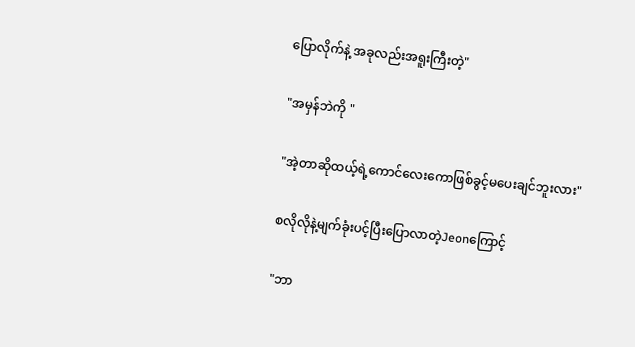ပြောလိုက်နဲ့ အခုလည်းအရူးကြီးတဲ့"

"အမှန်ဘဲကို "

"အဲ့တာဆိုထယ့်ရဲ့ကောင်လေးကောဖြစ်ခွင့်မပေးချင်ဘူးလား"

စလိုလိုနဲ့မျက်ခုံးပင့်ပြီးပြောလာတဲ့Jeonကြောင့်

"ဘာ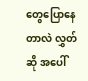တွေပြောနေတာလဲ လွှတ်ဆို အပေါ်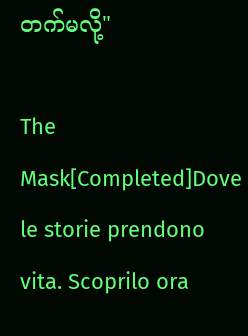တက်မလို့"

The Mask[Completed]Dove le storie prendono vita. Scoprilo ora